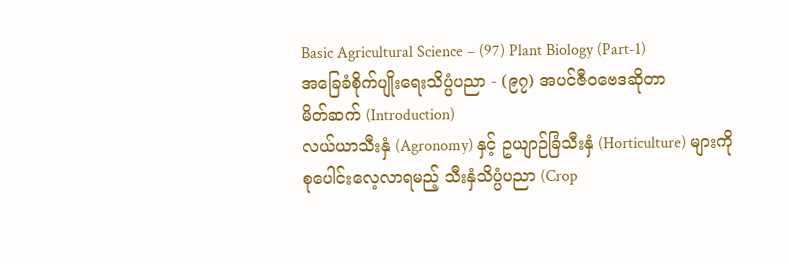Basic Agricultural Science – (97) Plant Biology (Part-1)
အခြေခံစိုက်ပျိုးရေးသိပ္ပံပညာ - (၉၇) အပင်ဇီဝဗေဒဆိုတာ
မိတ်ဆက် (Introduction)
လယ်ယာသီးနှံ (Agronomy) နှင့် ဥယျာဉ်ခြံသီးနှံ (Horticulture) များကို စုပေါင်းလေ့လာရမည့် သီးနှံသိပ္ပံပညာ (Crop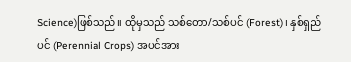Science)ဖြစ်သည်။ ထိုမှသည် သစ်တော/သစ်ပင် (Forest)၊ နှစ်ရှည်ပင် (Perennial Crops) အပင်အား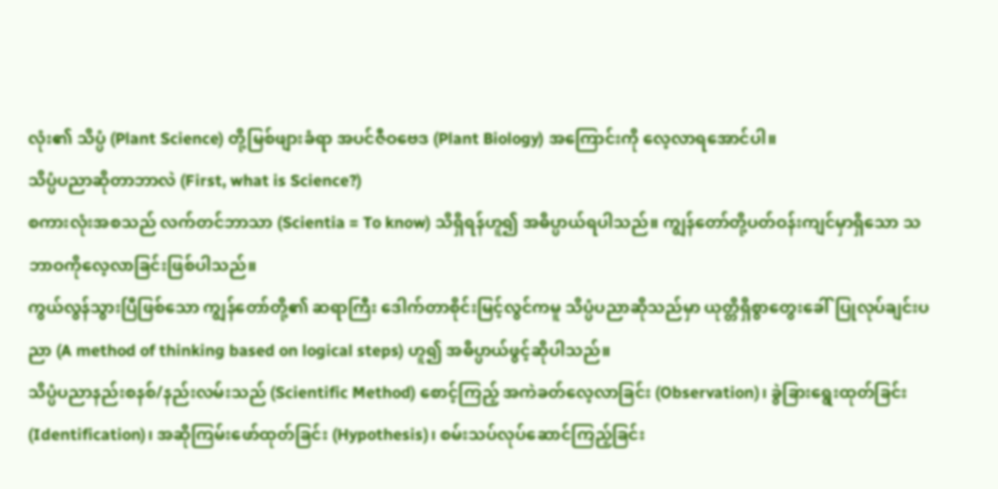လုံး၏ သိပ္ပံ (Plant Science) တို့မြစ်ဖျားခံရာ အပင်ဇီဝဗေဒ (Plant Biology) အကြောင်းကို လေ့လာရအောင်ပါ။
သိပ္ပံပညာဆိုတာဘာလဲ (First, what is Science?)
စကားလုံးအစသည် လက်တင်ဘာသာ (Scientia = To know) သိရှိရန်ဟူ၍ အဓိပ္ပာယ်ရပါသည်။ ကျွန်တော်တို့ပတ်ဝန်းကျင်မှာရှိသော သဘာဝကိုလေ့လာခြင်းဖြစ်ပါသည်။
ကွယ်လွန်သွားပြီဖြစ်သော ကျွန်တော်တို့၏ ဆရာကြီး ဒေါက်တာစိုင်းမြင့်လွင်ကမူ သိပ္ပံပညာဆိုသည်မှာ ယုတ္တိရှိစွာတွေးခေါ်ပြုလုပ်ချင်းပညာ (A method of thinking based on logical steps) ဟူ၍ အဓိပ္ပာယ်ဖွင့်ဆိုပါသည်။
သိပ္ပံပညာနည်းစနစ်/နည်းလမ်းသည် (Scientific Method) စောင့်ကြည့် အကဲခတ်လေ့လာခြင်း (Observation)၊ ခွဲခြားရွေးထုတ်ခြင်း (Identification)၊ အဆိုကြမ်းဖော်ထုတ်ခြင်း (Hypothesis)၊ စမ်းသပ်လုပ်ဆောင်ကြည့်ခြင်း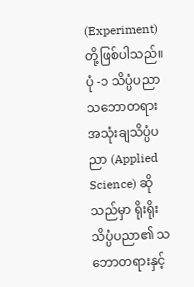(Experiment) တို့ဖြစ်ပါသည်။
ပုံ -၁ သိပ္ပံပညာသဘောတရား
အသုံးချသိပ္ပံပညာ (Applied Science) ဆိုသည်မှာ ရိုးရိုးသိပ္ပံပညာ၏ သဘောတရားနှင့်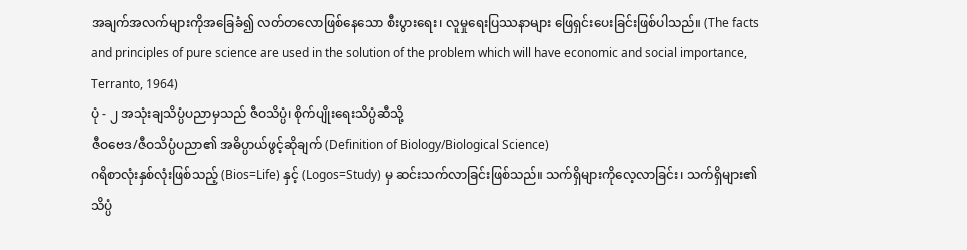အချက်အလက်များကိုအခြေခံ၍ လတ်တလောဖြစ်နေသော စီးပွားရေး၊ လူမှုရေးပြဿနာများ ဖြေရှင်းပေးခြင်းဖြစ်ပါသည်။ (The facts and principles of pure science are used in the solution of the problem which will have economic and social importance, Terranto, 1964)
ပုံ - ၂ အသုံးချသိပ္ပံပညာမှသည် ဇီဝသိပ္ပံ၊ စိုက်ပျိုးရေးသိပ္ပံဆီသို့
ဇီဝဗေဒ/ဇီဝသိပ္ပံပညာ၏ အဓိပ္ပာယ်ဖွင့်ဆိုချက် (Definition of Biology/Biological Science)
ဂရိစာလုံးနှစ်လုံးဖြစ်သည့် (Bios=Life) နှင့် (Logos=Study) မှ ဆင်းသက်လာခြင်းဖြစ်သည်။ သက်ရှိများကိုလေ့လာခြင်း၊ သက်ရှိများ၏ သိပ္ပံ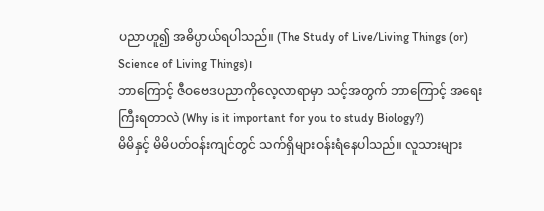ပညာဟူ၍ အဓိပ္ပာယ်ရပါသည်။ (The Study of Live/Living Things (or) Science of Living Things)၊
ဘာကြောင့် ဇီဝဗေဒပညာကိုလေ့လာရာမှာ သင့်အတွက် ဘာကြောင့် အရေးကြီးရတာလဲ (Why is it important for you to study Biology?)
မိမိနှင့် မိမိပတ်ဝန်းကျင်တွင် သက်ရှိများဝန်းရံနေပါသည်။ လူသားများ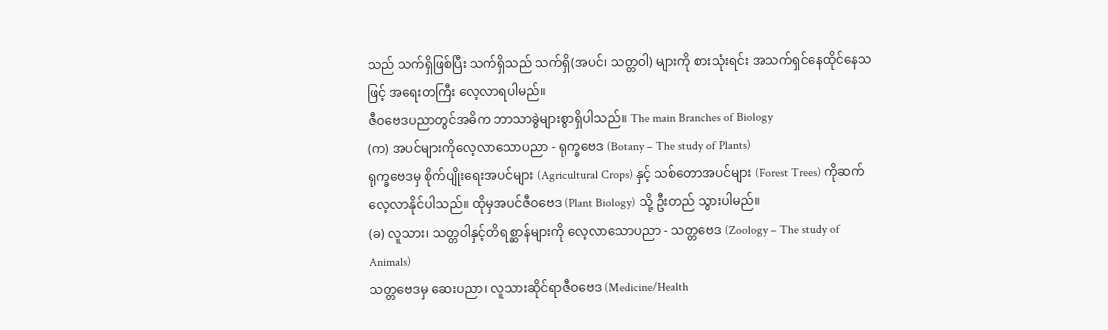သည် သက်ရှိဖြစ်ပြီး သက်ရှိသည် သက်ရှိ(အပင်၊ သတ္တဝါ) များကို စားသုံးရင်း အသက်ရှင်နေထိုင်နေသဖြင့် အရေးတကြီး လေ့လာရပါမည်။
ဇီဝဗေဒပညာတွင်အဓိက ဘာသာခွဲများစွာရှိပါသည်။ The main Branches of Biology
(က) အပင်များကိုလေ့လာသောပညာ - ရုက္ခဗေဒ (Botany – The study of Plants)
ရုက္ခဗေဒမှ စိုက်ပျိုးရေးအပင်များ (Agricultural Crops) နှင့် သစ်တောအပင်များ (Forest Trees) ကိုဆက်လေ့လာနိုင်ပါသည်။ ထိုမှအပင်ဇီဝဗေဒ (Plant Biology) သို့ ဦးတည် သွားပါမည်။
(ခ) လူသား၊ သတ္တဝါနှင့်တိရစ္ဆာန်များကို လေ့လာသောပညာ - သတ္တဗေဒ (Zoology – The study of Animals)
သတ္တဗေဒမှ ဆေးပညာ၊ လူသားဆိုင်ရာဇီဝဗေဒ (Medicine/Health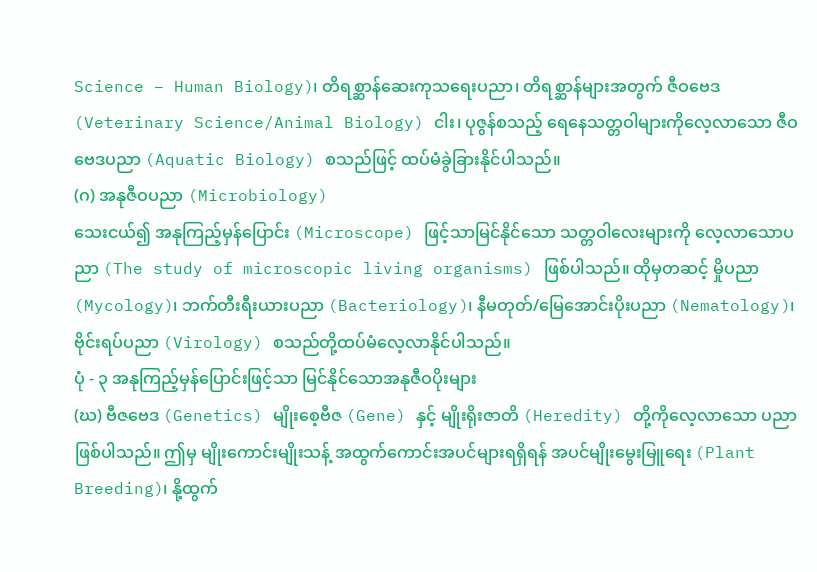Science – Human Biology)၊ တိရစ္ဆာန်ဆေးကုသရေးပညာ၊ တိရစ္ဆာန်များအတွက် ဇီဝဗေဒ (Veterinary Science/Animal Biology) ငါး၊ ပုဇွန်စသည့် ရေနေသတ္တဝါများကိုလေ့လာသော ဇီဝဗေဒပညာ (Aquatic Biology) စသည်ဖြင့် ထပ်မံခွဲခြားနိုင်ပါသည်။
(ဂ) အနုဇီဝပညာ (Microbiology)
သေးငယ်၍ အနုကြည့်မှန်ပြောင်း (Microscope) ဖြင့်သာမြင်နိုင်သော သတ္တဝါလေးများကို လေ့လာသောပညာ (The study of microscopic living organisms) ဖြစ်ပါသည်။ ထိုမှတဆင့် မှိုပညာ (Mycology)၊ ဘက်တီးရီးယားပညာ (Bacteriology)၊ နီမတုတ်/မြေအောင်းပိုးပညာ (Nematology)၊ ဗိုင်းရပ်ပညာ (Virology) စသည်တို့ထပ်မံလေ့လာနိုင်ပါသည်။
ပုံ - ၃ အနုကြည့်မှန်ပြောင်းဖြင့်သာ မြင်နိုင်သောအနုဇီဝပိုးများ
(ဃ) ဗီဇဗေဒ (Genetics) မျိုးစေ့ဗီဇ (Gene) နှင့် မျိုးရိုးဇာတိ (Heredity) တို့ကိုလေ့လာသော ပညာဖြစ်ပါသည်။ ဤမှ မျိုးကောင်းမျိုးသန့် အထွက်ကောင်းအပင်များရရှိရန် အပင်မျိုးမွေးမြူရေး (Plant Breeding)၊ နို့ထွက်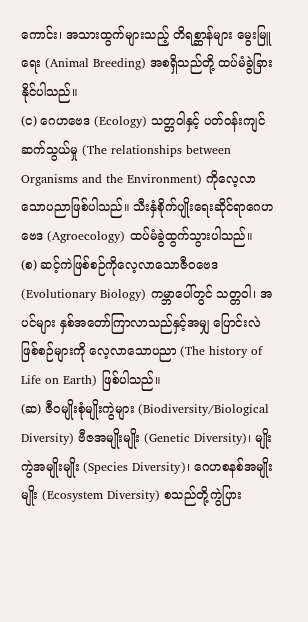ကောင်း၊ အသားထွက်များသည့် တိရစ္ဆာန်များ မွေးမြူရေး (Animal Breeding) အစရှိသည်တို့ ထပ်မံခွဲခြားနိုင်ပါသည်။
(င) ဂေဟဗေဒ (Ecology) သတ္တဝါနှင့် ပတ်ဝန်းကျင်ဆက်သွယ်မှု (The relationships between Organisms and the Environment) ကိုလေ့လာသောပညာဖြစ်ပါသည်။ သီးနှံစိုက်ပျိုးရေးဆိုင်ရာဂေဟဗေဒ (Agroecology) ထပ်မံခွဲထွက်သွားပါသည်။
(စ) ဆင့်ကဲဖြစ်စဉ်ကိုလေ့လာသောဇီဝဗေဒ (Evolutionary Biology) ကမ္ဘာပေါ်တွင် သတ္တဝါ၊ အပင်များ နှစ်အတော်ကြာလာသည်နှင့်အမျှ ပြောင်းလဲဖြစ်စဉ်များကို လေ့လာသောပညာ (The history of Life on Earth) ဖြစ်ပါသည်။
(ဆ) ဇီဝမျိုးစုံမျိုးကွဲများ (Biodiversity/Biological Diversity) ဗီဇအမျိုးမျိုး (Genetic Diversity)၊ မျိုးကွဲအမျိုးမျိုး (Species Diversity)၊ ဂေဟစနစ်အမျိုးမျိုး (Ecosystem Diversity) စသည်တို့ကွဲပြား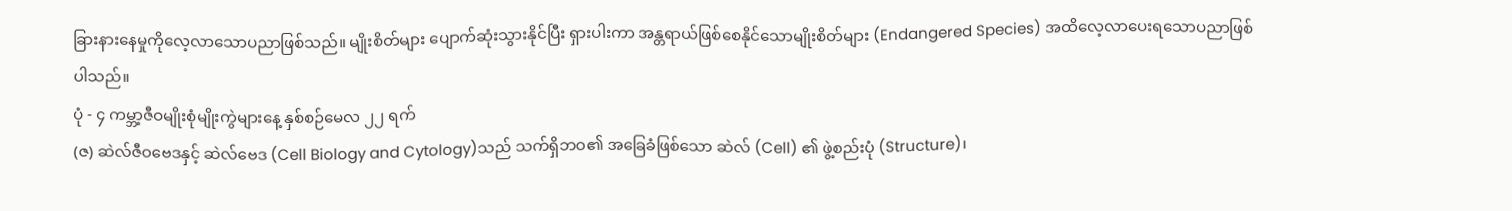ခြားနားနေမှုကိုလေ့လာသောပညာဖြစ်သည်။ မျိုးစိတ်များ ပျောက်ဆုံးသွားနိုင်ပြီး ရှားပါးကာ အန္တရာယ်ဖြစ်စေနိုင်သောမျိုးစိတ်များ (Endangered Species) အထိလေ့လာပေးရသောပညာဖြစ်ပါသည်။
ပုံ - ၄ ကမ္ဘာ့ဇီဝမျိုးစုံမျိုးကွဲများနေ့ နှစ်စဉ်မေလ ၂၂ ရက်
(ဇ) ဆဲလ်ဇီဝဗေဒနှင့် ဆဲလ်ဗေဒ (Cell Biology and Cytology)သည် သက်ရှိဘဝ၏ အခြေခံဖြစ်သော ဆဲလ် (Cell) ၏ ဖွဲ့စည်းပုံ (Structure)၊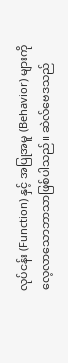လုပ်ငန်း (Function) နှင့် အပြုအမူ (Behavior) များကို လေ့လာသောဘာသာဖြစ်ပါသည်။ ဆဲလ်ဗေဒသည်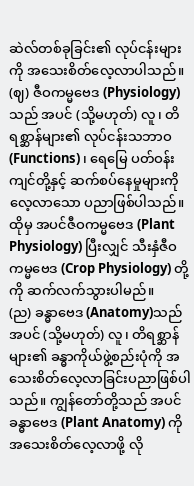ဆဲလ်တစ်ခုခြင်း၏ လုပ်ငန်းများကို အသေးစိတ်လေ့လာပါသည်။
(ဈ) ဇီဝကမ္မဗေဒ (Physiology)သည် အပင် (သို့မဟုတ်) လူ၊ တိရစ္ဆာန်များ၏ လုပ်ငန်းသဘာဝ (Functions)၊ ရေမြေ ပတ်ဝန်းကျင်တို့နှင့် ဆက်စပ်နေမှုများကို လေ့လာသော ပညာဖြစ်ပါသည်။ ထိုမှ အပင်ဇီဝကမ္မဗေဒ (Plant Physiology) ပြီးလျှင် သီးနှံဇီဝကမ္မဗေဒ (Crop Physiology) တို့ကို ဆက်လက်သွားပါမည်။
(ည) ခန္ဓာဗေဒ (Anatomy)သည် အပင် (သို့မဟုတ်) လူ၊ တိရစ္ဆာန်များ၏ ခန္ဓာကိုယ်ဖွဲ့စည်းပုံကို အသေးစိတ်လေ့လာခြင်းပညာဖြစ်ပါသည်။ ကျွန်တော်တို့သည် အပင်ခန္ဓာဗေဒ (Plant Anatomy) ကို အသေးစိတ်လေ့လာဖို့ လို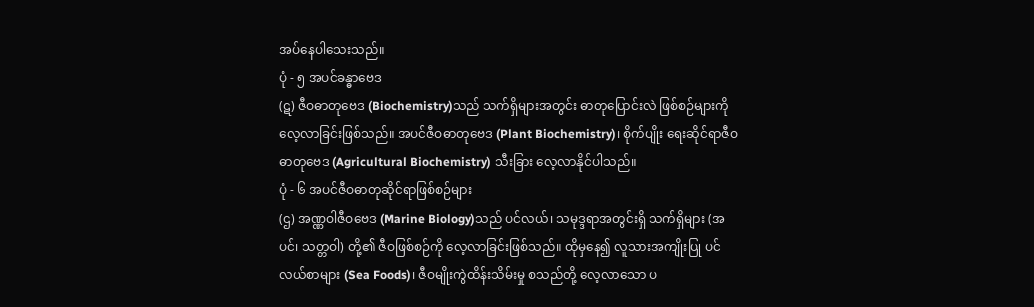အပ်နေပါသေးသည်။
ပုံ - ၅ အပင်ခန္ဓာဗေဒ
(ဋ) ဇီဝဓာတုဗေဒ (Biochemistry)သည် သက်ရှိများအတွင်း ဓာတုပြောင်းလဲ ဖြစ်စဉ်များကို လေ့လာခြင်းဖြစ်သည်။ အပင်ဇီဝဓာတုဗေဒ (Plant Biochemistry)၊ စိုက်ပျိုး ရေးဆိုင်ရာဇီဝဓာတုဗေဒ (Agricultural Biochemistry) သီးခြား လေ့လာနိုင်ပါသည်။
ပုံ - ၆ အပင်ဇီဝဓာတုဆိုင်ရာဖြစ်စဉ်များ
(ဌ) အဏ္ဏဝါဇီဝဗေဒ (Marine Biology)သည် ပင်လယ်၊ သမုဒ္ဒရာအတွင်းရှိ သက်ရှိများ (အပင်၊ သတ္တဝါ) တို့၏ ဇီဝဖြစ်စဉ်ကို လေ့လာခြင်းဖြစ်သည်။ ထိုမှနေ၍ လူသားအကျိုးပြု ပင် လယ်စာများ (Sea Foods)၊ ဇီဝမျိုးကွဲထိန်းသိမ်းမှု စသည်တို့ လေ့လာသော ပ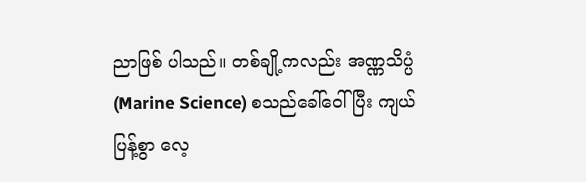ညာဖြစ် ပါသည်။ တစ်ချို့ကလည်း အဏ္ဏသိပ္ပံ (Marine Science) စသည်ခေါ်ဝေါ်ပြီး ကျယ်ပြန့်စွာ လေ့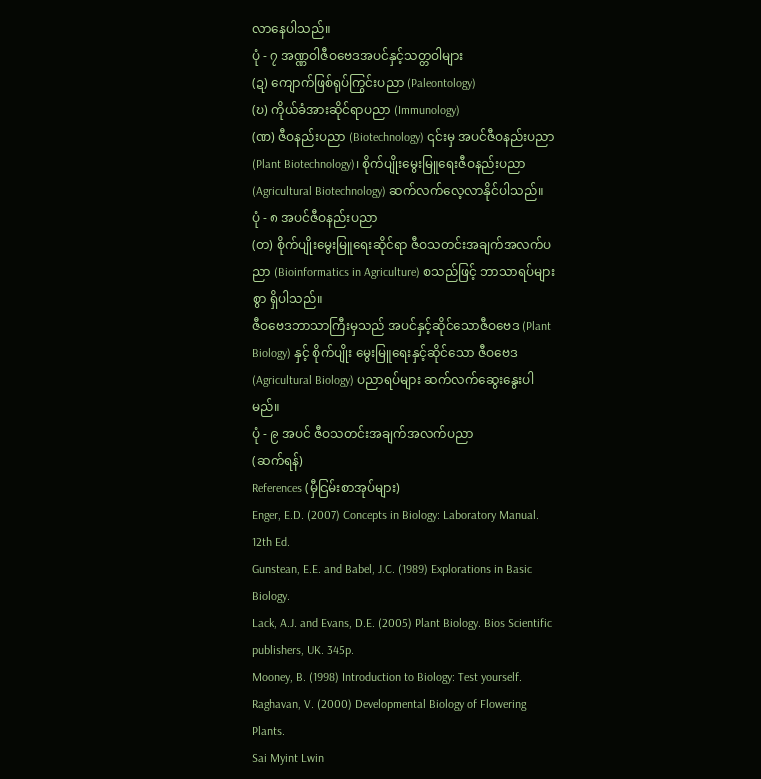လာနေပါသည်။
ပုံ - ၇ အဏ္ဏဝါဇီဝဗေဒအပင်နှင့်သတ္တဝါများ
(ဍ) ကျောက်ဖြစ်ရုပ်ကြွင်းပညာ (Paleontology)
(ဎ) ကိုယ်ခံအားဆိုင်ရာပညာ (Immunology)
(ဏ) ဇီဝနည်းပညာ (Biotechnology) ၎င်းမှ အပင်ဇီဝနည်းပညာ (Plant Biotechnology)၊ စိုက်ပျိုးမွေးမြူရေးဇီဝနည်းပညာ (Agricultural Biotechnology) ဆက်လက်လေ့လာနိုင်ပါသည်။
ပုံ - ၈ အပင်ဇီဝနည်းပညာ
(တ) စိုက်ပျိုးမွေးမြူရေးဆိုင်ရာ ဇီဝသတင်းအချက်အလက်ပညာ (Bioinformatics in Agriculture) စသည်ဖြင့် ဘာသာရပ်များစွာ ရှိပါသည်။
ဇီဝဗေဒဘာသာကြီးမှသည် အပင်နှင့်ဆိုင်သောဇီဝဗေဒ (Plant Biology) နှင့် စိုက်ပျိုး မွေးမြူရေးနှင့်ဆိုင်သော ဇီဝဗေဒ (Agricultural Biology) ပညာရပ်များ ဆက်လက်ဆွေးနွေးပါမည်။
ပုံ - ၉ အပင် ဇီဝသတင်းအချက်အလက်ပညာ
(ဆက်ရန်)
References (မှီငြမ်းစာအုပ်များ)
Enger, E.D. (2007) Concepts in Biology: Laboratory Manual. 12th Ed.
Gunstean, E.E. and Babel, J.C. (1989) Explorations in Basic Biology.
Lack, A.J. and Evans, D.E. (2005) Plant Biology. Bios Scientific publishers, UK. 345p.
Mooney, B. (1998) Introduction to Biology: Test yourself.
Raghavan, V. (2000) Developmental Biology of Flowering Plants.
Sai Myint Lwin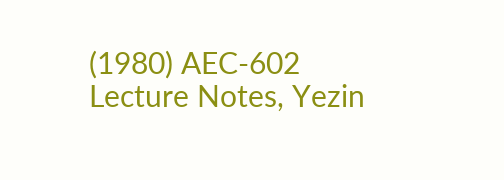(1980) AEC-602 Lecture Notes, Yezin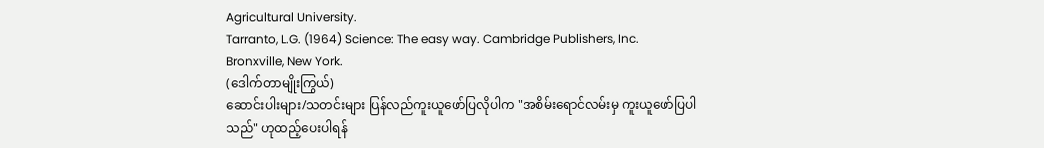Agricultural University.
Tarranto, L.G. (1964) Science: The easy way. Cambridge Publishers, Inc.
Bronxville, New York.
(ဒေါက်တာမျိုးကြွယ်)
ဆောင်းပါးများ/သတင်းများ ပြန်လည်ကူးယူဖော်ပြလိုပါက "အစိမ်းရောင်လမ်းမှ ကူးယူဖော်ပြပါသည်" ဟုထည့်ပေးပါရန်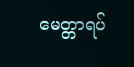မေတ္တာရပ်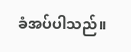ခံအပ်ပါသည်။